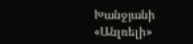Խանջյանի «Անլռելի»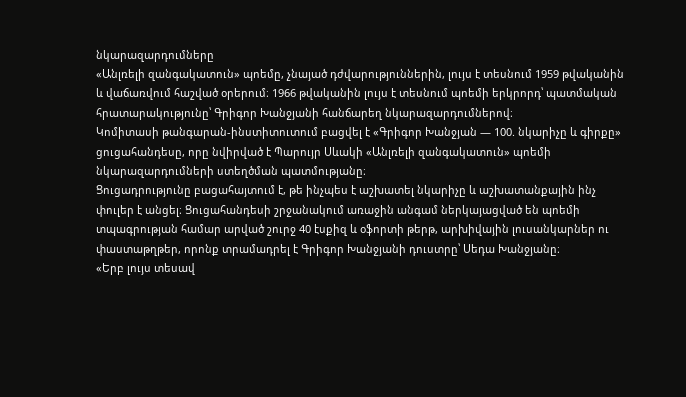նկարազարդումները
«Անլռելի զանգակատուն» պոեմը, չնայած դժվարություններին, լույս է տեսնում 1959 թվականին և վաճառվում հաշված օրերում։ 1966 թվականին լույս է տեսնում պոեմի երկրորդ՝ պատմական հրատարակությունը՝ Գրիգոր Խանջյանի հանճարեղ նկարազարդումներով։
Կոմիտասի թանգարան-ինստիտուտում բացվել է «Գրիգոր Խանջյան — 100. նկարիչը և գիրքը» ցուցահանդեսը, որը նվիրված է Պարույր Սևակի «Անլռելի զանգակատուն» պոեմի նկարազարդումների ստեղծման պատմությանը։
Ցուցադրությունը բացահայտում է, թե ինչպես է աշխատել նկարիչը և աշխատանքային ինչ փուլեր է անցել։ Ցուցահանդեսի շրջանակում առաջին անգամ ներկայացված են պոեմի տպագրության համար արված շուրջ 40 էսքիզ և օֆորտի թերթ, արխիվային լուսանկարներ ու փաստաթղթեր, որոնք տրամադրել է Գրիգոր Խանջյանի դուստրը՝ Սեդա Խանջյանը։
«Երբ լույս տեսավ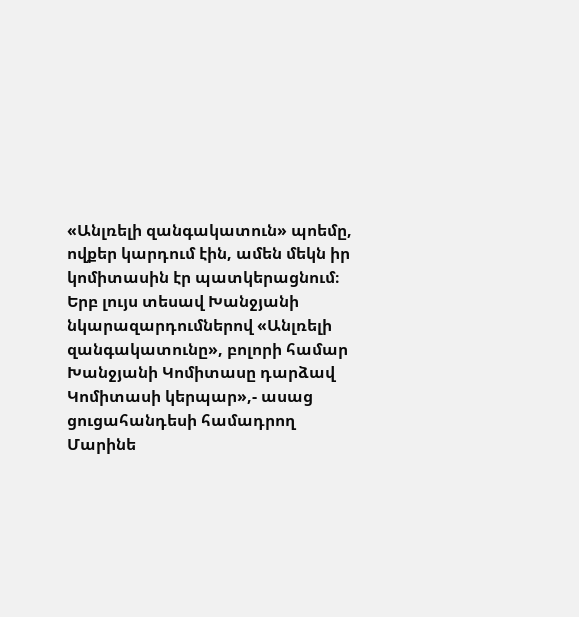«Անլռելի զանգակատուն» պոեմը, ովքեր կարդում էին, ամեն մեկն իր կոմիտասին էր պատկերացնում։ Երբ լույս տեսավ Խանջյանի նկարազարդումներով «Անլռելի զանգակատունը», բոլորի համար Խանջյանի Կոմիտասը դարձավ Կոմիտասի կերպար»,- ասաց ցուցահանդեսի համադրող Մարինե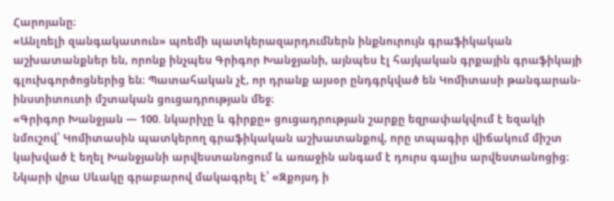Հարոյանը։
«Անլռելի զանգակատուն» պոեմի պատկերազարդումներն ինքնուրույն գրաֆիկական աշխատանքներ են, որոնք ինչպես Գրիգոր Խանջյանի, այնպես էլ հայկական գրքային գրաֆիկայի գլուխգործոցներից են։ Պատահական չէ, որ դրանք այսօր ընդգրկված են Կոմիտասի թանգարան-ինստիտուտի մշտական ցուցադրության մեջ։
«Գրիգոր Խանջյան — 100. նկարիչը և գիրքը» ցուցադրության շարքը եզրափակվում է եզակի նմուշով՝ Կոմիտասին պատկերող գրաֆիկական աշխատանքով, որը տպագիր վիճակում միշտ կախված է եղել Խանջյանի արվեստանոցում և առաջին անգամ է դուրս գալիս արվեստանոցից։ Նկարի վրա Սևակը գրաբարով մակագրել է՝ «Զքոյսդ ի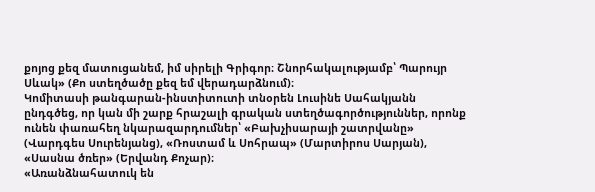քոյոց քեզ մատուցանեմ, իմ սիրելի Գրիգոր։ Շնորհակալությամբ՝ Պարույր Սևակ» (Քո ստեղծածը քեզ եմ վերադարձնում)։
Կոմիտասի թանգարան-ինստիտուտի տնօրեն Լուսինե Սահակյանն ընդգծեց, որ կան մի շարք հրաշալի գրական ստեղծագործություններ, որոնք ունեն փառահեղ նկարազարդումներ՝ «Բախչիսարայի շատրվանը» (Վարդգես Սուրենյանց), «Ռոստամ և Սոհրապ» (Մարտիրոս Սարյան), «Սասնա ծռեր» (Երվանդ Քոչար)։
«Առանձնահատուկ են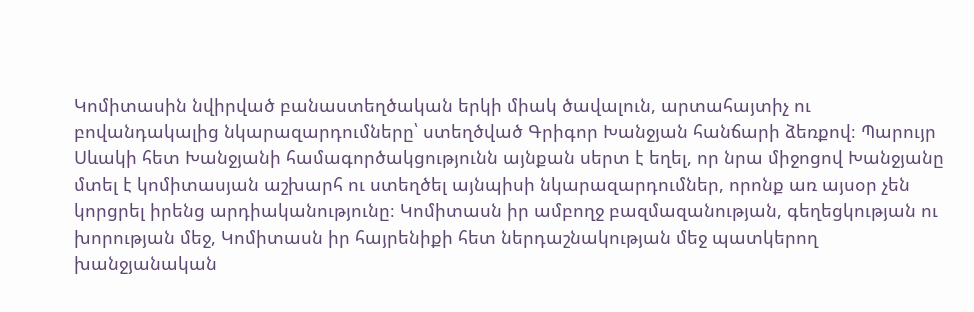Կոմիտասին նվիրված բանաստեղծական երկի միակ ծավալուն, արտահայտիչ ու բովանդակալից նկարազարդումները՝ ստեղծված Գրիգոր Խանջյան հանճարի ձեռքով։ Պարույր Սևակի հետ Խանջյանի համագործակցությունն այնքան սերտ է եղել, որ նրա միջոցով Խանջյանը մտել է կոմիտասյան աշխարհ ու ստեղծել այնպիսի նկարազարդումներ, որոնք առ այսօր չեն կորցրել իրենց արդիականությունը։ Կոմիտասն իր ամբողջ բազմազանության, գեղեցկության ու խորության մեջ, Կոմիտասն իր հայրենիքի հետ ներդաշնակության մեջ պատկերող խանջյանական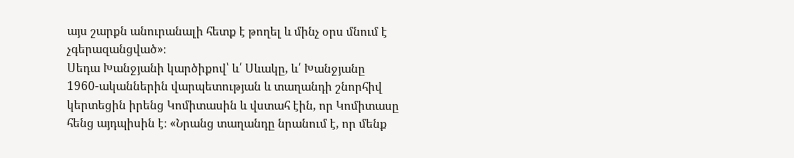այս շարքն անուրանալի հետք է թողել և մինչ օրս մնում է չգերազանցված»։
Սեդա Խանջյանի կարծիքով՝ և՛ Սևակը, և՛ Խանջյանը 1960-ականներին վարպետության և տաղանդի շնորհիվ կերտեցին իրենց Կոմիտասին և վստահ էին, որ Կոմիտասը հենց այդպիսին է։ «Նրանց տաղանդը նրանում է, որ մենք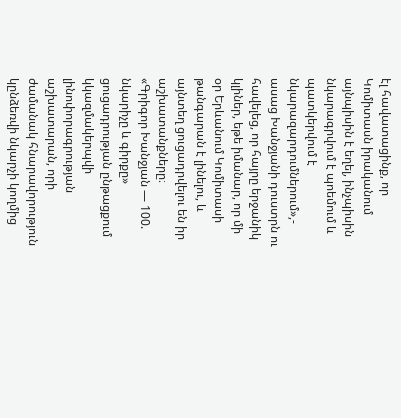էլ հավատացինք, որ Կոմիտասն իրականում այնպիսին է եղել, ինչպիսին նկարագրվում է պոեմում և պատկերվում է նկարազարդումներում»,- ասաց Խանջյանի դուստրն ու հավելեց, որ հայրը երջանիկ կլիներ, եթե իմանար, որ մի օր Երևանում Կոմիտասի թանգարան է լինելու, և այնտեղ ցուցադրվելու են իր աշխատանքները։
«Գրիգոր Խանջյան — 100. նկարիչը և գիրքը» ցուցադրության ընթացքում կկազմակերպվի լինոփորագրության աշխատարան, որի ժամանակ հնարավորություն կընձեռվի նկարչի կողմից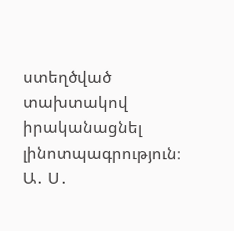ստեղծված տախտակով իրականացնել լինոտպագրություն։
Ա․ Ս․